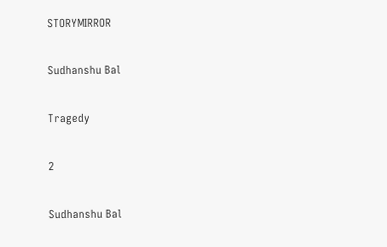STORYMIRROR

Sudhanshu Bal

Tragedy

2

Sudhanshu Bal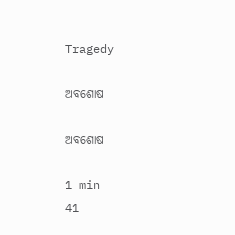Tragedy

ଅବଶୋଷ

ଅବଶୋଷ

1 min
41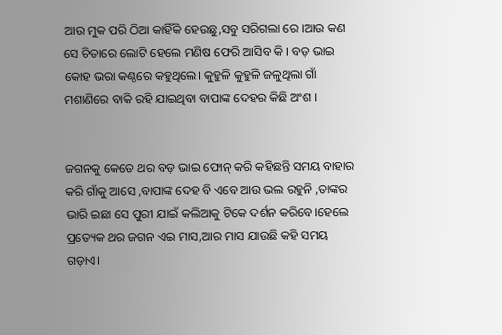ଆଉ ମୁକ ପରି ଠିଆ କାହିଁକି ହେଉଛୁ,ସବୁ ସରିଗଲା ରେ ।ଆଉ କଣ ସେ ଚିତାରେ ଲୋଟି ହେଲେ ମଣିଷ ଫେରି ଆସିବ କି । ବଡ଼ ଭାଇ କୋହ ଭରା କଣ୍ଠରେ କହୁଥିଲେ। କୁହୁଳି କୁହୁଳି ଜଳୁଥିଲା ଗାଁ ମଶାଣିରେ ବାକି ରହି ଯାଇଥିବା ବାପାଙ୍କ ଦେହର କିଛି ଅଂଶ ।


ଜଗନକୁ କେତେ ଥର ବଡ଼ ଭାଇ ଫୋନ୍ କରି କହିଛନ୍ତି ସମୟ ବାହାର କରି ଗାଁକୁ ଆସେ ,ବାପାଙ୍କ ଦେହ ବି ଏବେ ଆଉ ଭଲ ରହୁନି ,ତାଙ୍କର ଭାରି ଇଛା ସେ ପୁରୀ ଯାଇଁ କଲିଆକୁ ଟିକେ ଦର୍ଶନ କରିବେ।ହେଲେ ପ୍ରତ୍ୟେକ ଥର ଜଗନ ଏଇ ମାସ,ଆର ମାସ ଯାଉଛି କହି ସମୟ ଗଡ଼ାଏ।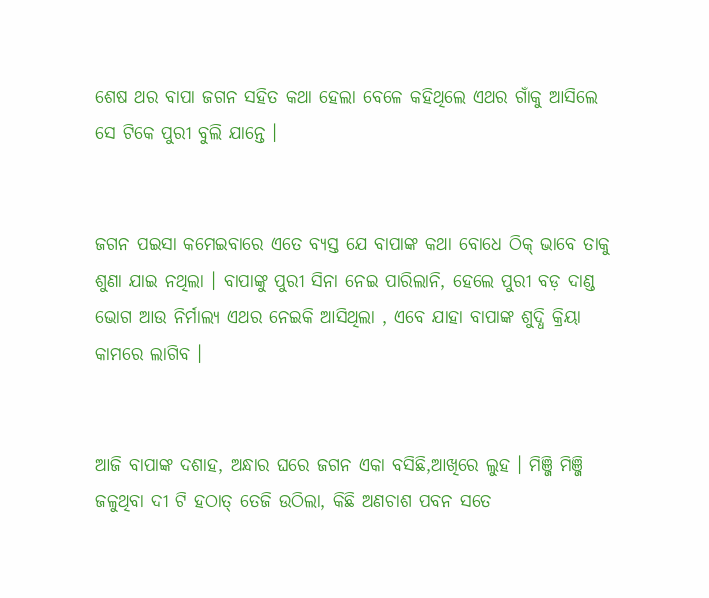ଶେଷ ଥର ବାପା ଜଗନ ସହିତ କଥା ହେଲା ବେଳେ କହିଥିଲେ ଏଥର ଗାଁକୁ ଆସିଲେ ସେ ଟିକେ ପୁରୀ ବୁଲି ଯାନ୍ତେ ।


ଜଗନ ପଇସା କମେଇବାରେ ଏତେ ବ୍ୟସ୍ତ ଯେ ବାପାଙ୍କ କଥା ବୋଧେ ଠିକ୍ ଭାବେ ତାକୁ ଶୁଣା ଯାଇ ନଥିଲା । ବାପାଙ୍କୁ ପୁରୀ ସିନା ନେଇ ପାରିଲାନି, ହେଲେ ପୁରୀ ବଡ଼ ଦାଣ୍ଡ ଭୋଗ ଆଉ ନିର୍ମାଲ୍ୟ ଏଥର ନେଇକି ଆସିଥିଲା , ଏବେ ଯାହା ବାପାଙ୍କ ଶୁଦ୍ଧି କ୍ରିୟା କାମରେ ଲାଗିବ ।


ଆଜି ବାପାଙ୍କ ଦଶାହ, ଅନ୍ଧାର ଘରେ ଜଗନ ଏକା ବସିଛି,ଆଖିରେ ଲୁହ । ମିଞ୍ଜି ମିଞ୍ଜି ଜଳୁଥିବା ଦୀ ଟି ହଠାତ୍ ତେଜି ଉଠିଲା, କିଛି ଅଣଚାଶ ପବନ ସତେ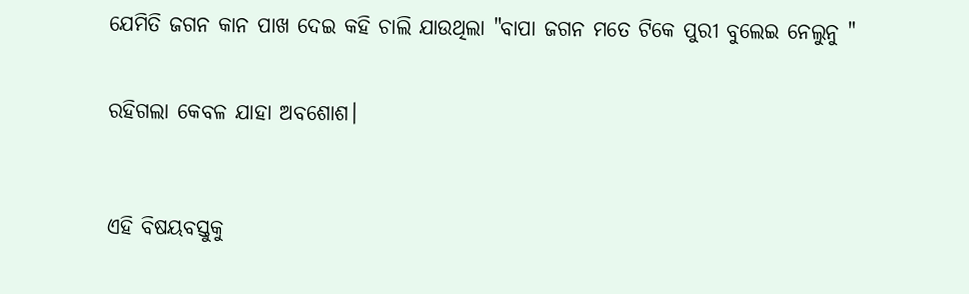ଯେମିତି ଜଗନ କାନ ପାଖ ଦେଇ କହି ଚାଲି ଯାଉଥିଲା "ବାପା ଜଗନ ମତେ ଟିକେ ପୁରୀ ବୁଲେଇ ନେଲୁନୁ "


ରହିଗଲା କେବଳ ଯାହା ଅବଶୋଶ।



ଏହି ବିଷୟବସ୍ତୁକୁ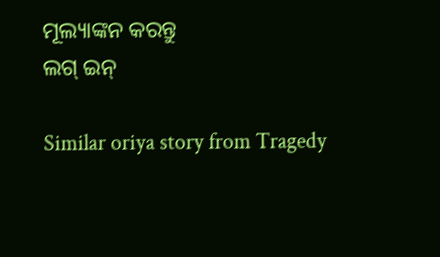ମୂଲ୍ୟାଙ୍କନ କରନ୍ତୁ
ଲଗ୍ ଇନ୍

Similar oriya story from Tragedy